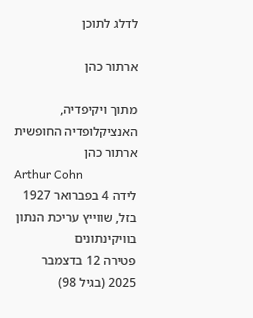לדלג לתוכן

ארתור כהן

מתוך ויקיפדיה, האנציקלופדיה החופשית
ארתור כהן
Arthur Cohn
לידה 4 בפברואר 1927
בזל, שווייץ עריכת הנתון בוויקינתונים
פטירה 12 בדצמבר 2025 (בגיל 98)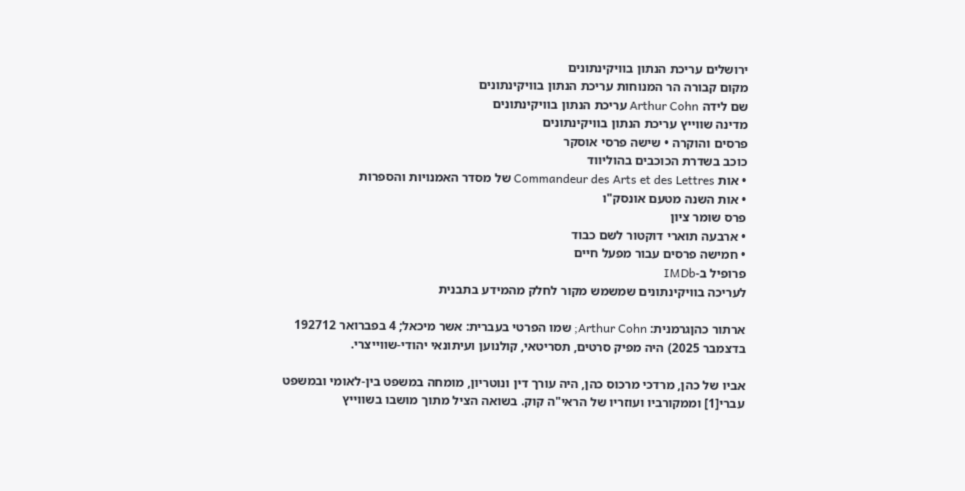ירושלים עריכת הנתון בוויקינתונים
מקום קבורה הר המנוחות עריכת הנתון בוויקינתונים
שם לידה Arthur Cohn עריכת הנתון בוויקינתונים
מדינה שווייץ עריכת הנתון בוויקינתונים
פרסים והוקרה • שישה פרסי אוסקר
כוכב בשדרת הכוכבים בהוליווד
• אות Commandeur des Arts et des Lettres של מסדר האמנויות והספרות
• אות השנה מטעם אונסק"ו
פרס שומר ציון
• ארבעה תוארי דוקטור לשם כבוד
• חמישה פרסים עבור מפעל חיים
פרופיל ב-IMDb
לעריכה בוויקינתונים שמשמש מקור לחלק מהמידע בתבנית

ארתור כהןגרמנית: Arthur Cohn; שמו הפרטי בעברית: אשר מיכאל; 4 בפברואר 192712 בדצמבר 2025) היה מפיק סרטים, תסריטאי, קולנוען ועיתונאי יהודי-שווייצרי.

אביו של כהן, מרדכי מרכוס כהן, היה עורך דין ונוטריון, מומחה במשפט בין-לאומי ובמשפט עברי[1] וממקורביו ועוזריו של הראי"ה קוק. בשואה הציל מתוך מושבו בשווייץ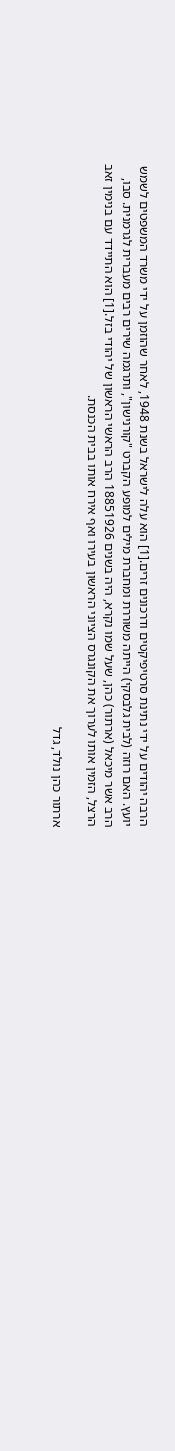הרבה יהודים על ידי נתינת סרטיפיקטים ודרכונים זרים.[1] הוא עלה לישראל בשנת 1948, לאחר שהוזמן על ידי משרד המשפטים לשמש יועץ. האם רוזה (לבית גלבסקי) הייתה משוררת ומחברת מילים למופע הקברט "קורנישון", ותרגמה שירים רבים מעברית לגרמנית. סבו, הרב אשר מיכאל (ארתור) כהן, שעל שמו נקרא, היה בשנים 18851926 הרב הראשי הראשון של יהודי בזל.[1] הוא התיידד עם בנימין זאב הרצל, הזמין אותו לערוך את הקונגרס הציוני הראשון בעירו ואף אירח אותו בבית הכנסת.

ארתור כהן נולד, גדל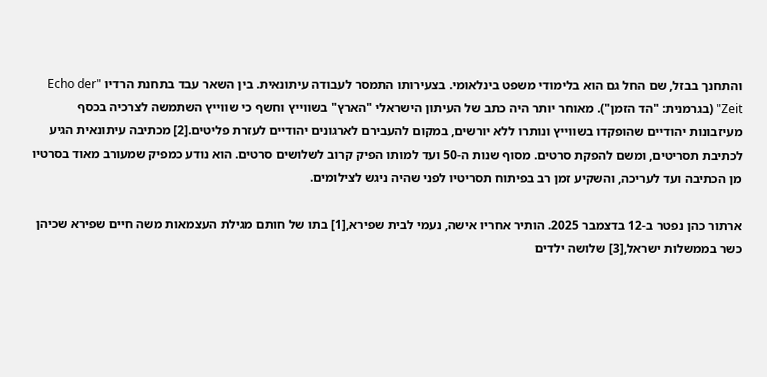והתחנך בבזל, שם החל גם הוא בלימודי משפט בינלאומי. בצעירותו התמסר לעבודה עיתונאית. בין השאר עבד בתחנת הרדיו "Echo der Zeit" (בגרמנית: "הד הזמן"). מאוחר יותר היה כתב של העיתון הישראלי "הארץ" בשווייץ וחשף כי שווייץ השתמשה לצרכיה בכסף מעיזבונות יהודיים שהופקדו בשווייץ ונותרו ללא יורשים, במקום להעבירם לארגונים יהודיים לעזרת פליטים.[2] מכתיבה עיתונאית הגיע לכתיבת תסריטים, ומשם להפקת סרטים. מסוף שנות ה-50 ועד למותו הפיק קרוב לשלושים סרטים. הוא נודע כמפיק שמעורב מאוד בסרטיו מן הכתיבה ועד לעריכה, והשקיע זמן רב בפיתוח תסריטיו לפני שהיה ניגש לצילומים.

ארתור כהן נפטר ב-12 בדצמבר 2025. הותיר אחריו אישה, נעמי לבית שפירא,[1] בתו של חותם מגילת העצמאות משה חיים שפירא שכיהן כשר בממשלות ישראל,[3] שלושה ילדים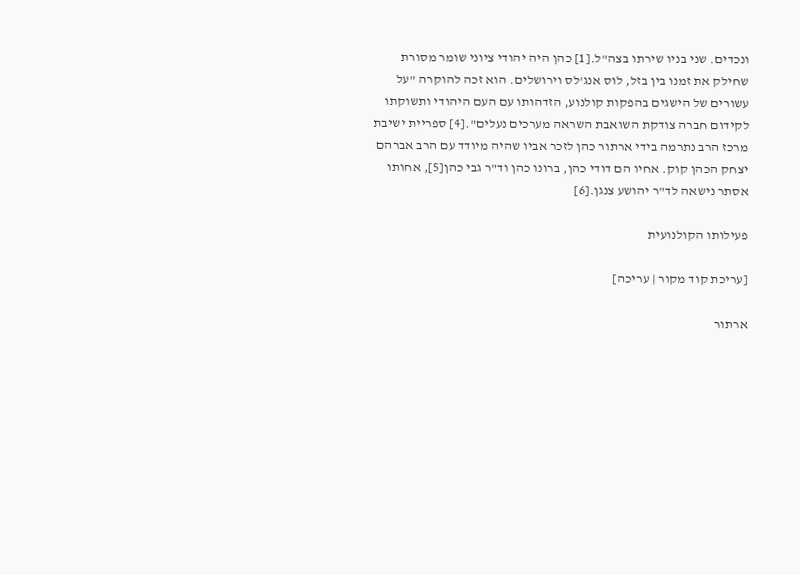ונכדים. שני בניו שירתו בצה"ל.[1] כהן היה יהודי ציוני שומר מסורת שחילק את זמנו בין בזל, לוס אנג'לס וירושלים. הוא זכה להוקרה "על עשורים של הישגים בהפקות קולנוע, הזדהותו עם העם היהודי ותשוקתו לקידום חברה צודקת השואבת השראה מערכים נעלים".[4] ספריית ישיבת מרכז הרב נתרמה בידי ארתור כהן לזכר אביו שהיה מיודד עם הרב אברהם יצחק הכהן קוק. אחיו הם דודי כהן, ברונו כהן וד"ר גבי כהן[5], אחותו אסתר נישאה לד"ר יהושע צנגן.[6]

פעילותו הקולנועית

[עריכת קוד מקור | עריכה]

ארתור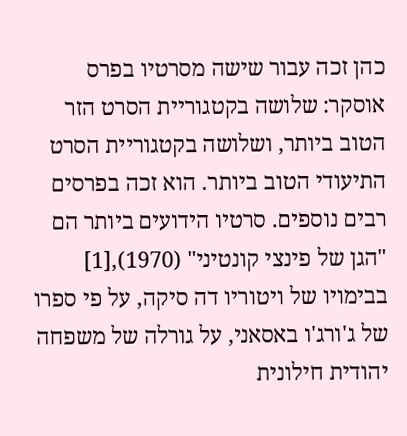כהן זכה עבור שישה מסרטיו בפרס אוסקר: שלושה בקטגוריית הסרט הזר הטוב ביותר, ושלושה בקטגוריית הסרט התיעודי הטוב ביותר. הוא זכה בפרסים רבים נוספים. סרטיו הידועים ביותר הם "הגן של פינצי קונטיני" (1970),[1] בבימויו של ויטוריו דה סיקה, על פי ספרו של ג'ורג'ו באסאני, על גורלה של משפחה יהודית חילונית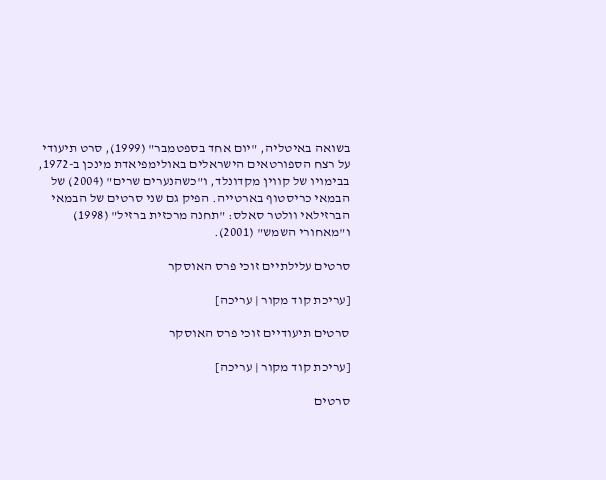בשואה באיטליה, "יום אחד בספטמבר" (1999), סרט תיעודי על רצח הספורטאים הישראלים באולימפיאדת מינכן ב-1972, בבימויו של קווין מקדונלד, ו"כשהנערים שרים" (2004) של הבמאי כריסטוף בארטייה. הפיק גם שני סרטים של הבמאי הברזילאי וולטר סאלס: "תחנה מרכזית ברזיל" (1998) ו"מאחורי השמש" (2001).

סרטים עלילתיים זוכי פרס האוסקר

[עריכת קוד מקור | עריכה]

סרטים תיעודיים זוכי פרס האוסקר

[עריכת קוד מקור | עריכה]

סרטים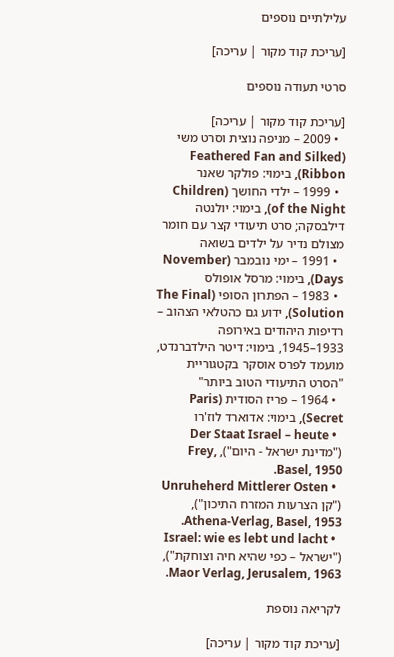עלילתיים נוספים

[עריכת קוד מקור | עריכה]

סרטי תעודה נוספים

[עריכת קוד מקור | עריכה]
  • 2009 – מניפה נוצית וסרט משי (Feathered Fan and Silked Ribbon), בימוי: פולקר שאנר
  • 1999 – ילדי החושך (Children of the Night), בימוי: יולנטה דילבסקה; סרט תיעודי קצר עם חומר מצולם נדיר על ילדים בשואה
  • 1991 – ימי נובמבר (November Days), בימוי: מרסל אופולס
  • 1983 – הפתרון הסופי (The Final Solution), ידוע גם כהטלאי הצהוב – רדיפות היהודים באירופה 1933–1945, בימוי: דיטר הילדברנדט, מועמד לפרס אוסקר בקטגוריית "הסרט התיעודי הטוב ביותר"
  • 1964 – פריז הסודית (Paris Secret), בימוי: אדוארד לוז'רו
  • Der Staat Israel – heute ("מדינת ישראל - היום"), Frey, Basel, 1950.
  • Unruheherd Mittlerer Osten ("קן הצרעות המזרח התיכון"), Athena-Verlag, Basel, 1953.
  • Israel: wie es lebt und lacht ("ישראל – כפי שהיא חיה וצוחקת"), Maor Verlag, Jerusalem, 1963.

לקריאה נוספת

[עריכת קוד מקור | עריכה]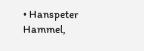• Hanspeter Hammel,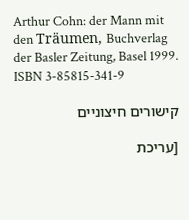Arthur Cohn: der Mann mit den Träumen, Buchverlag der Basler Zeitung, Basel 1999. ISBN 3-85815-341-9

קישורים חיצוניים

[עריכת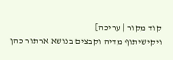קוד מקור | עריכה]
ויקישיתוף מדיה וקבצים בנושא ארתור כהן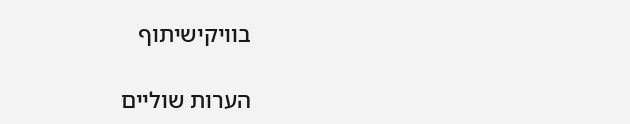בוויקישיתוף

הערות שוליים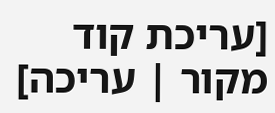[עריכת קוד מקור | עריכה]